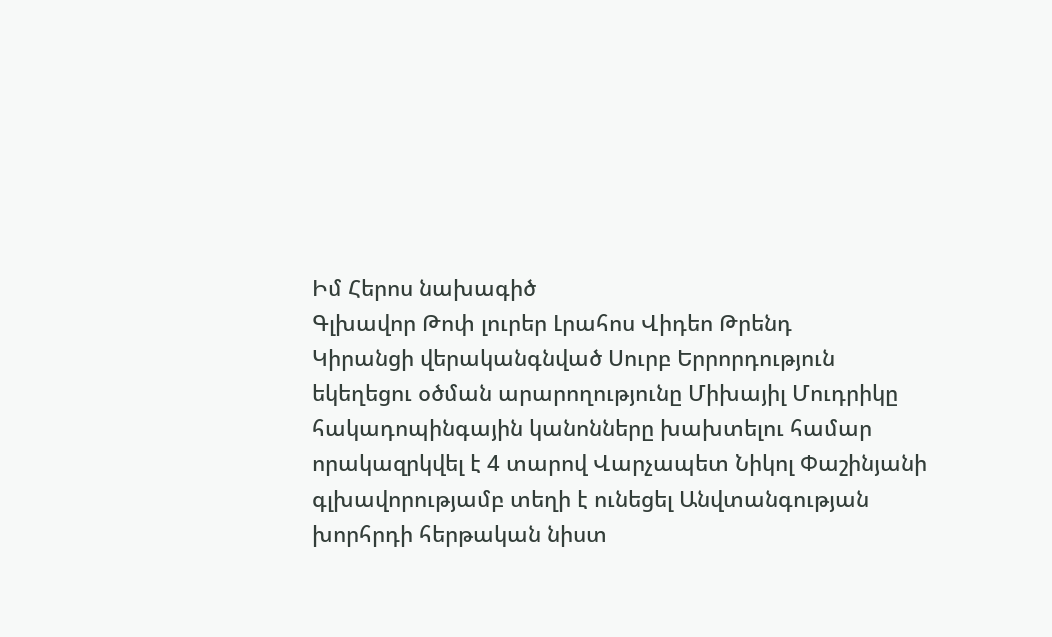Իմ Հերոս նախագիծ
Գլխավոր Թոփ լուրեր Լրահոս Վիդեո Թրենդ
Կիրանցի վերականգնված Սուրբ Երրորդություն եկեղեցու օծման արարողությունը Միխայիլ Մուդրիկը հակադոպինգային կանոնները խախտելու համար որակազրկվել է 4 տարով Վարչապետ Նիկոլ Փաշինյանի գլխավորությամբ տեղի է ունեցել Անվտանգության խորհրդի հերթական նիստ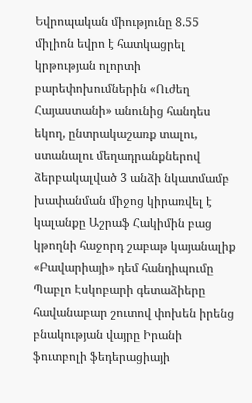Եվրոպական միությունը 8.55 միլիոն եվրո է հատկացրել կրթության ոլորտի բարեփոխումներին «Ուժեղ Հայաստանի» անունից հանդես եկող, ընտրակաշառք տալու, ստանալու մեղադրանքներով ձերբակալված 3 անձի նկատմամբ խափանման միջոց կիրառվել է կալանքը Աշրաֆ Հակիմին բաց կթողնի հաջորդ շաբաթ կայանալիք «Բավարիայի» դեմ հանդիպումը Պաբլո Էսկոբարի գետաձիերը հավանաբար շուտով փոխեն իրենց բնակության վայրը Իրանի ֆուտբոլի ֆեդերացիայի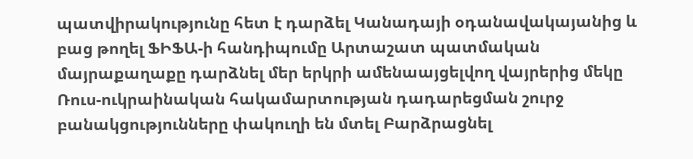պատվիրակությունը հետ է դարձել Կանադայի օդանավակայանից և բաց թողել ՖԻՖԱ-ի հանդիպումը Արտաշատ պատմական մայրաքաղաքը դարձնել մեր երկրի ամենաայցելվող վայրերից մեկը Ռուս-ուկրաինական հակամարտության դադարեցման շուրջ բանակցությունները փակուղի են մտել Բարձրացնել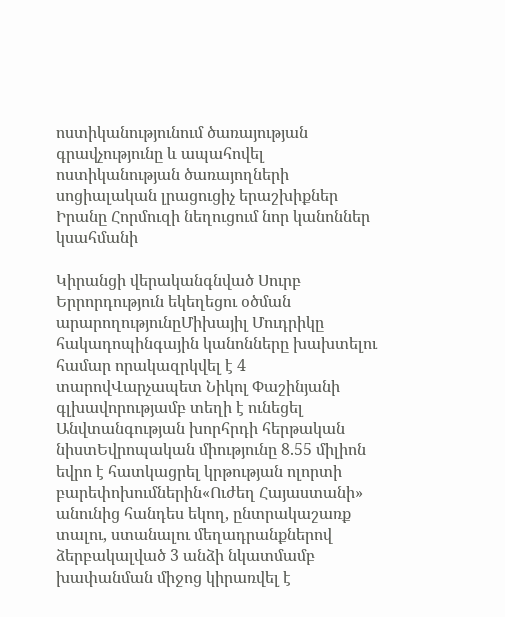ոստիկանությունում ծառայության գրավչությունը և ապահովել ոստիկանության ծառայողների սոցիալական լրացուցիչ երաշխիքներ Իրանը Հորմուզի նեղուցում նոր կանոններ կսահմանի

Կիրանցի վերականգնված Սուրբ Երրորդություն եկեղեցու օծման արարողությունըՄիխայիլ Մուդրիկը հակադոպինգային կանոնները խախտելու համար որակազրկվել է 4 տարովՎարչապետ Նիկոլ Փաշինյանի գլխավորությամբ տեղի է ունեցել Անվտանգության խորհրդի հերթական նիստԵվրոպական միությունը 8.55 միլիոն եվրո է հատկացրել կրթության ոլորտի բարեփոխումներին«Ուժեղ Հայաստանի» անունից հանդես եկող, ընտրակաշառք տալու, ստանալու մեղադրանքներով ձերբակալված 3 անձի նկատմամբ խափանման միջոց կիրառվել է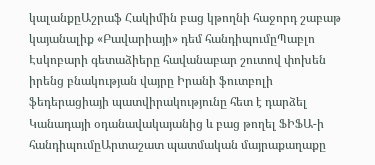կալանքըԱշրաֆ Հակիմին բաց կթողնի հաջորդ շաբաթ կայանալիք «Բավարիայի» դեմ հանդիպումըՊաբլո Էսկոբարի գետաձիերը հավանաբար շուտով փոխեն իրենց բնակության վայրը Իրանի ֆուտբոլի ֆեդերացիայի պատվիրակությունը հետ է դարձել Կանադայի օդանավակայանից և բաց թողել ՖԻՖԱ-ի հանդիպումըԱրտաշատ պատմական մայրաքաղաքը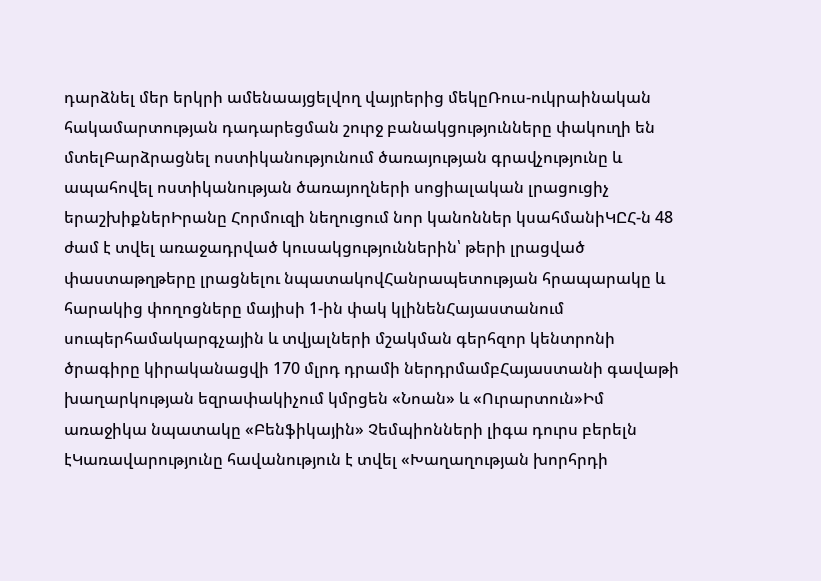դարձնել մեր երկրի ամենաայցելվող վայրերից մեկըՌուս-ուկրաինական հակամարտության դադարեցման շուրջ բանակցությունները փակուղի են մտելԲարձրացնել ոստիկանությունում ծառայության գրավչությունը և ապահովել ոստիկանության ծառայողների սոցիալական լրացուցիչ երաշխիքներԻրանը Հորմուզի նեղուցում նոր կանոններ կսահմանիԿԸՀ-ն 48 ժամ է տվել առաջադրված կուսակցություններին՝ թերի լրացված փաստաթղթերը լրացնելու նպատակովՀանրապետության հրապարակը և հարակից փողոցները մայիսի 1-ին փակ կլինենՀայաստանում սուպերհամակարգչային և տվյալների մշակման գերհզոր կենտրոնի ծրագիրը կիրականացվի 170 մլրդ դրամի ներդրմամբՀայաստանի գավաթի խաղարկության եզրափակիչում կմրցեն «Նոան» և «Ուրարտուն»Իմ առաջիկա նպատակը «Բենֆիկային» Չեմպիոնների լիգա դուրս բերելն էԿառավարությունը հավանություն է տվել «Խաղաղության խորհրդի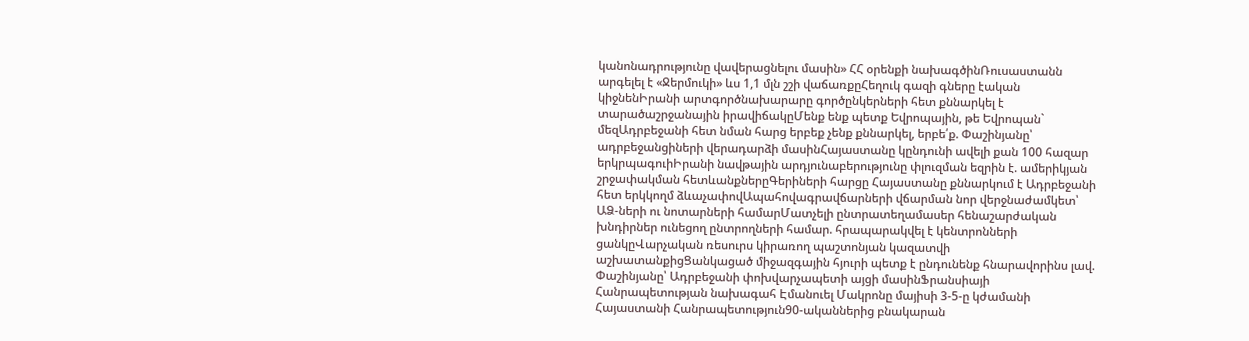կանոնադրությունը վավերացնելու մասին» ՀՀ օրենքի նախագծինՌուսաստանն արգելել է «Ջերմուկի» ևս 1,1 մլն շշի վաճառքըՀեղուկ գազի գները էական կիջնենԻրանի արտգործնախարարը գործընկերների հետ քննարկել է տարածաշրջանային իրավիճակըՄենք ենք պետք Եվրոպային, թե Եվրոպան` մեզԱդրբեջանի հետ նման հարց երբեք չենք քննարկել, երբե՛ք. Փաշինյանը՝ ադրբեջանցիների վերադարձի մասինՀայաստանը կընդունի ավելի քան 100 հազար երկրպագուիԻրանի նավթային արդյունաբերությունը փլուզման եզրին է. ամերիկյան շրջափակման հետևանքներըԳերիների հարցը Հայաստանը քննարկում է Ադրբեջանի հետ երկկողմ ձևաչափովԱպահովագրավճարների վճարման նոր վերջնաժամկետ՝ ԱՁ-ների ու նոտարների համարՄատչելի ընտրատեղամասեր հենաշարժական խնդիրներ ունեցող ընտրողների համար. հրապարակվել է կենտրոնների ցանկըՎարչական ռեսուրս կիրառող պաշտոնյան կազատվի աշխատանքիցՑանկացած միջազգային հյուրի պետք է ընդունենք հնարավորինս լավ. Փաշինյանը՝ Ադրբեջանի փոխվարչապետի այցի մասինՖրանսիայի Հանրապետության նախագահ Էմանուել Մակրոնը մայիսի 3-5-ը կժամանի Հայաստանի Հանրապետություն90-ականներից բնակարան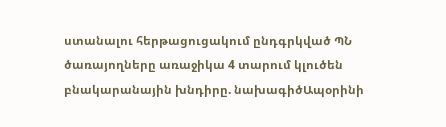ստանալու հերթացուցակում ընդգրկված ՊՆ ծառայողները առաջիկա 4 տարում կլուծեն բնակարանային խնդիրը. նախագիծԱպօրինի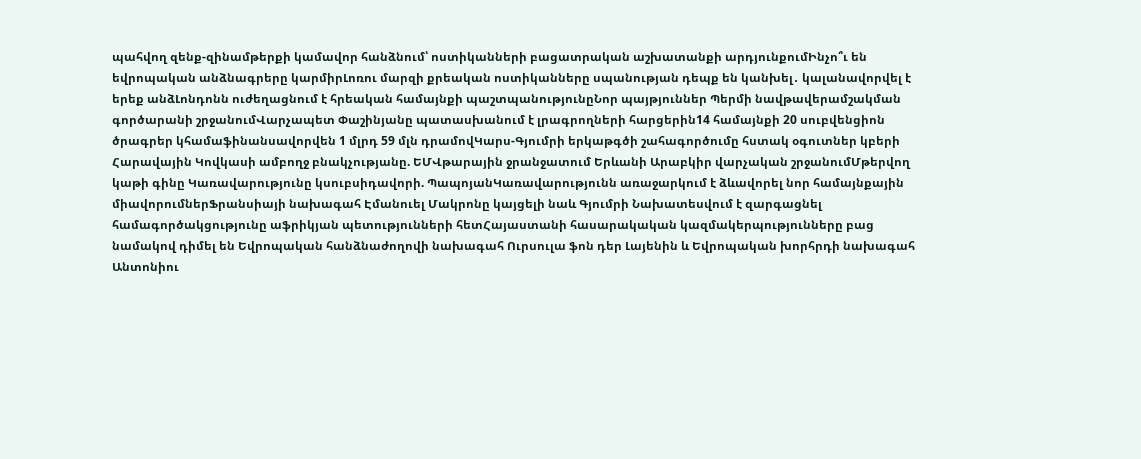պահվող զենք-զինամթերքի կամավոր հանձնում՝ ոստիկանների բացատրական աշխատանքի արդյունքումԻնչո՞ւ են եվրոպական անձնագրերը կարմիրԼոռու մարզի քրեական ոստիկանները սպանության դեպք են կանխել․ կալանավորվել է երեք անձԼոնդոնն ուժեղացնում է հրեական համայնքի պաշտպանությունըՆոր պայթյուններ Պերմի նավթավերամշակման գործարանի շրջանումՎարչապետ Փաշինյանը պատասխանում է լրագրողների հարցերին14 համայնքի 20 սուբվենցիոն ծրագրեր կհամաֆինանսավորվեն 1 մլրդ 59 մլն դրամովԿարս-Գյումրի երկաթգծի շահագործումը հստակ օգուտներ կբերի Հարավային Կովկասի ամբողջ բնակչությանը. ԵՄՎթարային ջրանջատում Երևանի Արաբկիր վարչական շրջանումՄթերվող կաթի գինը Կառավարությունը կսուբսիդավորի. ՊապոյանԿառավարությունն առաջարկում է ձևավորել նոր համայնքային միավորումներՖրանսիայի նախագահ Էմանուել Մակրոնը կայցելի նաև Գյումրի Նախատեսվում է զարգացնել համագործակցությունը աֆրիկյան պետությունների հետՀայաստանի հասարակական կազմակերպությունները բաց նամակով դիմել են Եվրոպական հանձնաժողովի նախագահ Ուրսուլա ֆոն դեր Լայենին և Եվրոպական խորհրդի նախագահ Անտոնիու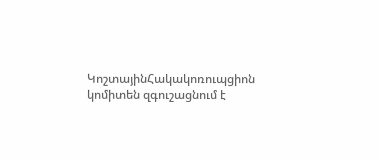ԿոշտայինՀակակոռուպցիոն կոմիտեն զգուշացնում է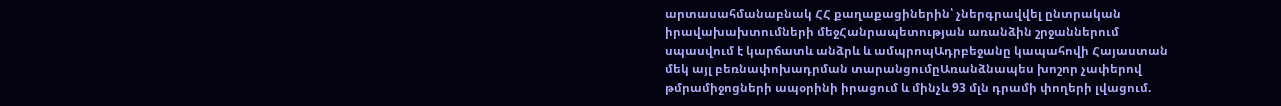արտասահմանաբնակ ՀՀ քաղաքացիներին՝ չներգրավվել ընտրական իրավախախտումների մեջՀանրապետության առանձին շրջաններում սպասվում է կարճատև անձրև և ամպրոպԱդրբեջանը կապահովի Հայաստան մեկ այլ բեռնափոխադրման տարանցումըԱռանձնապես խոշոր չափերով թմրամիջոցների ապօրինի իրացում և մինչև 93 մլն դրամի փողերի լվացում.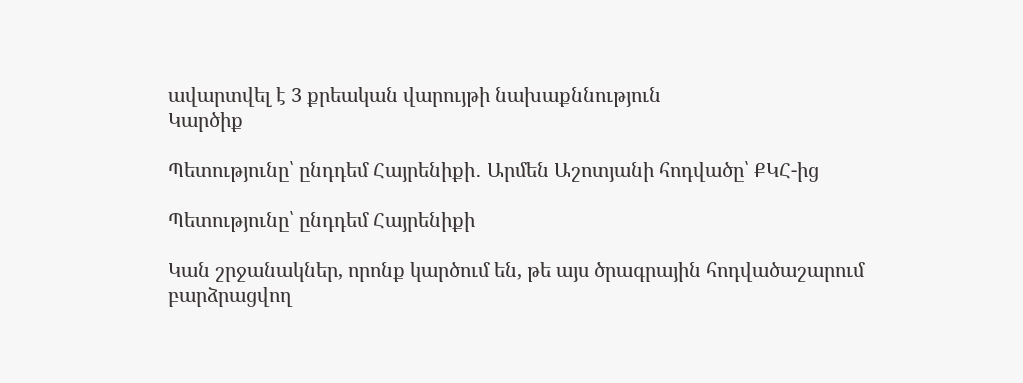ավարտվել է 3 քրեական վարույթի նախաքննություն
Կարծիք

Պետությունը՝ ընդդեմ Հայրենիքի․ Արմեն Աշոտյանի հոդվածը՝ ՔԿՀ-ից

Պետությունը՝ ընդդեմ Հայրենիքի

Կան շրջանակներ, որոնք կարծում են, թե այս ծրագրային հոդվածաշարում բարձրացվող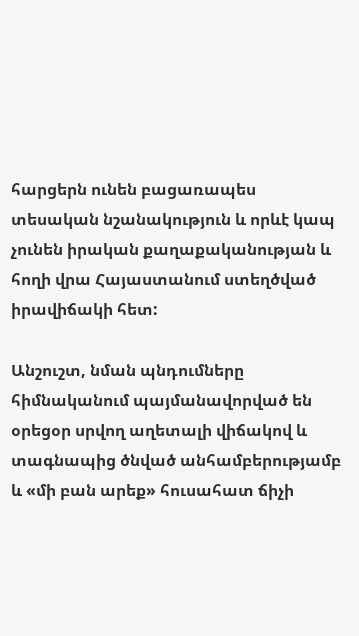հարցերն ունեն բացառապես տեսական նշանակություն և որևէ կապ չունեն իրական քաղաքականության և հողի վրա Հայաստանում ստեղծված իրավիճակի հետ:

Անշուշտ, նման պնդումները հիմնականում պայմանավորված են օրեցօր սրվող աղետալի վիճակով և տագնապից ծնված անհամբերությամբ և «մի բան արեք» հուսահատ ճիչի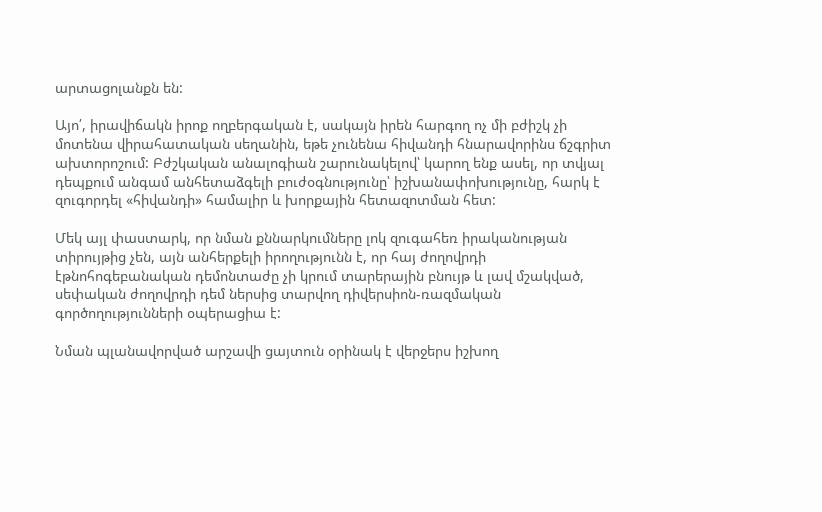արտացոլանքն են:

Այո՛, իրավիճակն իրոք ողբերգական է, սակայն իրեն հարգող ոչ մի բժիշկ չի մոտենա վիրահատական սեղանին, եթե չունենա հիվանդի հնարավորինս ճշգրիտ ախտորոշում: Բժշկական անալոգիան շարունակելով՝ կարող ենք ասել, որ տվյալ դեպքում անգամ անհետաձգելի բուժօգնությունը՝ իշխանափոխությունը, հարկ է զուգորդել «հիվանդի» համալիր և խորքային հետազոտման հետ:

Մեկ այլ փաստարկ, որ նման քննարկումները լոկ զուգահեռ իրականության տիրույթից չեն, այն անհերքելի իրողությունն է, որ հայ ժողովրդի էթնոհոգեբանական դեմոնտաժը չի կրում տարերային բնույթ և լավ մշակված, սեփական ժողովրդի դեմ ներսից տարվող դիվերսիոն-ռազմական գործողությունների օպերացիա է:

Նման պլանավորված արշավի ցայտուն օրինակ է վերջերս իշխող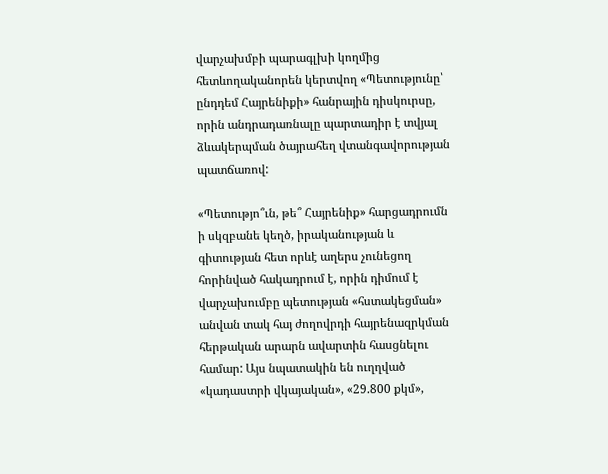վարչախմբի պարագլխի կողմից հետևողականորեն կերտվող «Պետությունը՝ ընդդեմ Հայրենիքի» հանրային դիսկուրսը, որին անդրադառնալը պարտադիր է տվյալ ձևակերպման ծայրահեղ վտանգավորության պատճառով:

«Պետությո՞ւն, թե՞ Հայրենիք» հարցադրումն ի սկզբանե կեղծ, իրականության և գիտության հետ որևէ աղերս չունեցող հորինված հակադրում է, որին դիմում է վարչախումբը պետության «հստակեցման» անվան տակ հայ ժողովրդի հայրենազրկման հերթական արարն ավարտին հասցնելու համար: Այս նպատակին են ուղղված «կադաստրի վկայական», «29.800 քկմ»,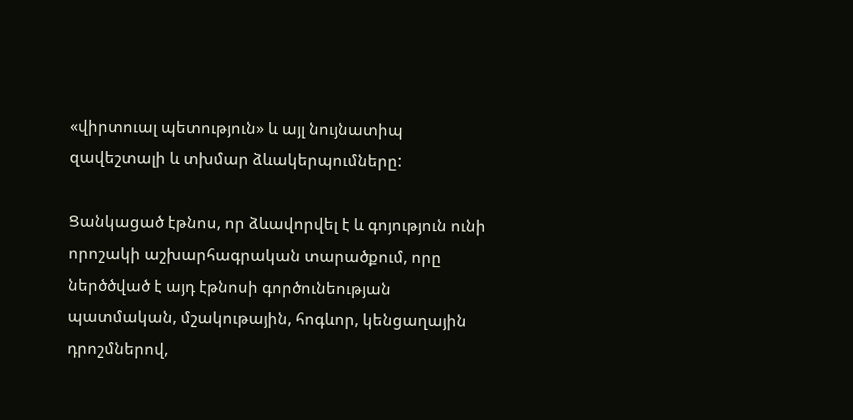«վիրտուալ պետություն» և այլ նույնատիպ զավեշտալի և տխմար ձևակերպումները:

Ցանկացած էթնոս, որ ձևավորվել է և գոյություն ունի որոշակի աշխարհագրական տարածքում, որը ներծծված է այդ էթնոսի գործունեության պատմական, մշակութային, հոգևոր, կենցաղային դրոշմներով,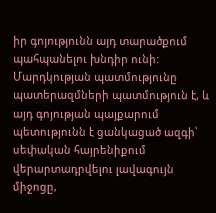իր գոյությունն այդ տարածքում պահպանելու խնդիր ունի: Մարդկության պատմությունը պատերազմների պատմություն է, և այդ գոյության պայքարում պետությունն է ցանկացած ազգի՝ սեփական հայրենիքում վերարտադրվելու լավագույն միջոցը,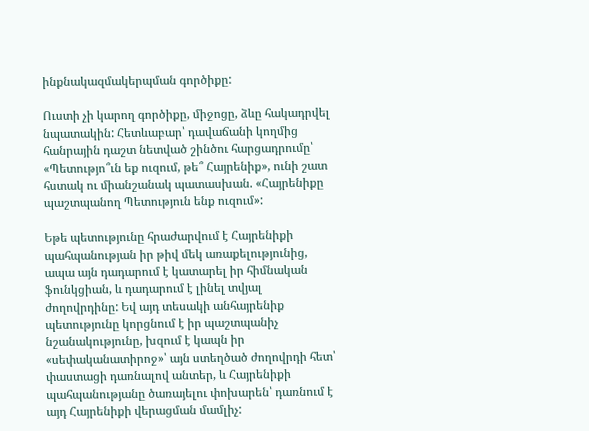ինքնակազմակերպման գործիքը:

Ուստի չի կարող գործիքը, միջոցը, ձևը հակադրվել նպատակին: Հետևաբար՝ դավաճանի կողմից հանրային դաշտ նետված շինծու հարցադրումը՝ «Պետությո՞ւն եք ուզում, թե՞ Հայրենիք», ունի շատ հստակ ու միանշանակ պատասխան. «Հայրենիքը պաշտպանող Պետություն ենք ուզում»:

Եթե պետությունը հրաժարվում է Հայրենիքի պահպանության իր թիվ մեկ առաքելությունից, ապա այն դադարում է կատարել իր հիմնական ֆունկցիան, և դադարում է լինել տվյալ ժողովրդինը: Եվ այդ տեսակի անհայրենիք պետությունը կորցնում է իր պաշտպանիչ նշանակությունը, խզում է կապն իր «սեփականատիրոջ»՝ այն ստեղծած ժողովրդի հետ՝ փաստացի դառնալով անտեր, և Հայրենիքի պահպանությանը ծառայելու փոխարեն՝ դառնում է այդ Հայրենիքի վերացման մամլիչ: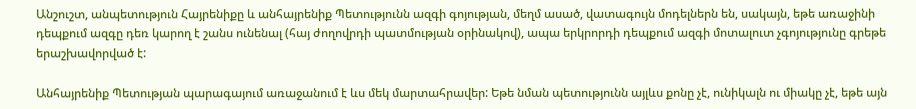Անշուշտ, անպետություն Հայրենիքը և անհայրենիք Պետությունն ազգի գոյության, մեղմ ասած, վատագույն մոդելներն են, սակայն, եթե առաջինի դեպքում ազգը դեռ կարող է շանս ունենալ (հայ ժողովրդի պատմության օրինակով), ապա երկրորդի դեպքում ազգի մոտալուտ չգոյությունը գրեթե երաշխավորված է:

Անհայրենիք Պետության պարագայում առաջանում է ևս մեկ մարտահրավեր: Եթե նման պետությունն այլևս քոնը չէ, ունիկալն ու միակը չէ, եթե այն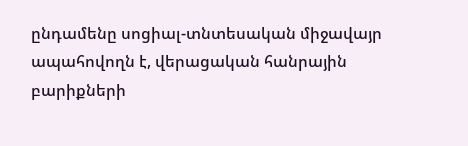ընդամենը սոցիալ-տնտեսական միջավայր ապահովողն է, վերացական հանրային բարիքների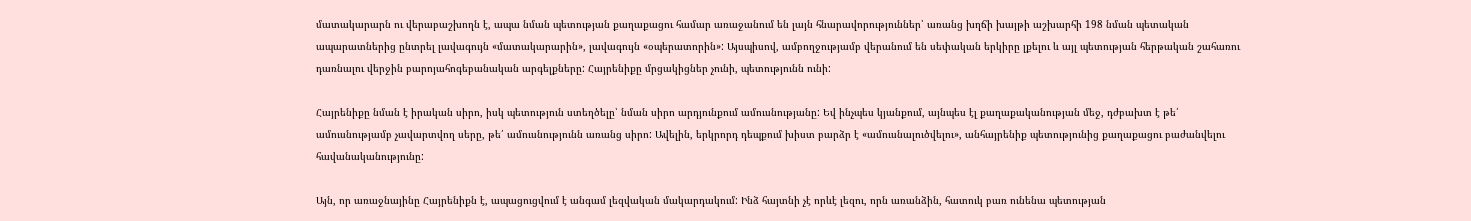մատակարարն ու վերաբաշխողն է, ապա նման պետության քաղաքացու համար առաջանում են լայն հնարավորություններ՝ առանց խղճի խայթի աշխարհի 198 նման պետական ապարատներից ընտրել լավագույն «մատակարարին», լավագույն «օպերատորին»: Այսպիսով, ամբողջությամբ վերանում են սեփական երկիրը լքելու և այլ պետության հերթական շահառու դառնալու վերջին բարոյահոգեբանական արգելքները: Հայրենիքը մրցակիցներ չունի, պետությունն ունի:

Հայրենիքը նման է իրական սիրո, իսկ պետություն ստեղծելը՝ նման սիրո արդյունքում ամուսնությանը: Եվ ինչպես կյանքում, այնպես էլ քաղաքականության մեջ, դժբախտ է թե՛ ամուսնությամբ չավարտվող սերը, թե՛ ամուսնությունն առանց սիրո: Ավելին, երկրորդ դեպքում խիստ բարձր է «ամուսնալուծվելու», անհայրենիք պետությունից քաղաքացու բաժանվելու հավանականությունը:

Այն, որ առաջնայինը Հայրենիքն է, ապացուցվում է անգամ լեզվական մակարդակում: Ինձ հայտնի չէ որևէ լեզու, որն առանձին, հատուկ բառ ունենա պետության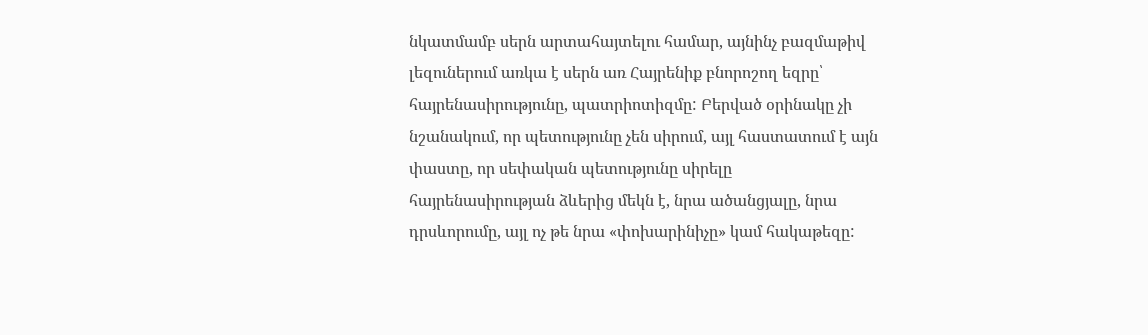նկատմամբ սերն արտահայտելու համար, այնինչ բազմաթիվ լեզուներում առկա է սերն առ Հայրենիք բնորոշող եզրը՝ հայրենասիրությունը, պատրիոտիզմը: Բերված օրինակը չի նշանակում, որ պետությունը չեն սիրում, այլ հաստատում է այն փաստը, որ սեփական պետությունը սիրելը հայրենասիրության ձևերից մեկն է, նրա ածանցյալը, նրա դրսևորումը, այլ ոչ թե նրա «փոխարինիչը» կամ հակաթեզը: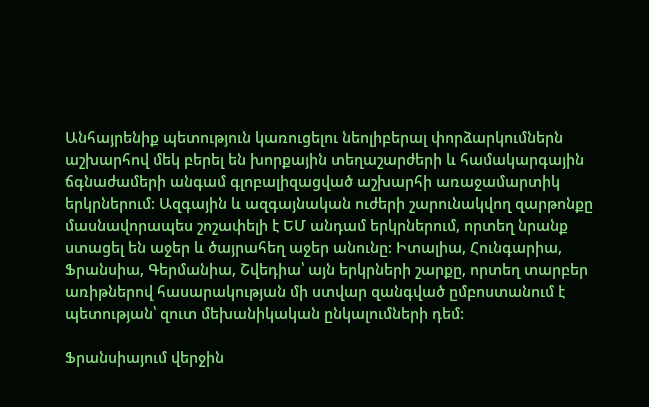Անհայրենիք պետություն կառուցելու նեոլիբերալ փորձարկումներն աշխարհով մեկ բերել են խորքային տեղաշարժերի և համակարգային ճգնաժամերի անգամ գլոբալիզացված աշխարհի առաջամարտիկ երկրներում: Ազգային և ազգայնական ուժերի շարունակվող զարթոնքը մասնավորապես շոշափելի է ԵՄ անդամ երկրներում, որտեղ նրանք ստացել են աջեր և ծայրահեղ աջեր անունը: Իտալիա, Հունգարիա, Ֆրանսիա, Գերմանիա, Շվեդիա՝ այն երկրների շարքը, որտեղ տարբեր առիթներով հասարակության մի ստվար զանգված ըմբոստանում է պետության՝ զուտ մեխանիկական ընկալումների դեմ:

Ֆրանսիայում վերջին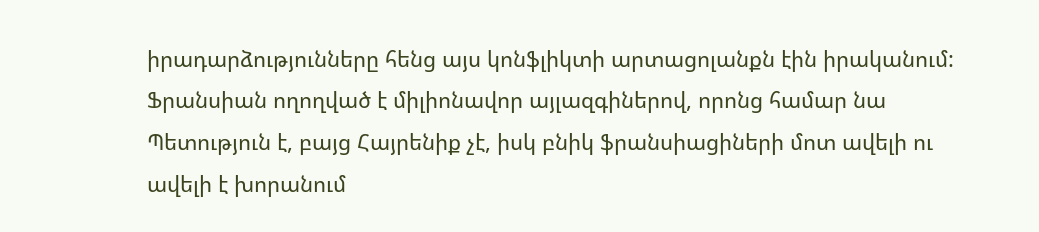իրադարձությունները հենց այս կոնֆլիկտի արտացոլանքն էին իրականում: Ֆրանսիան ողողված է միլիոնավոր այլազգիներով, որոնց համար նա Պետություն է, բայց Հայրենիք չէ, իսկ բնիկ ֆրանսիացիների մոտ ավելի ու ավելի է խորանում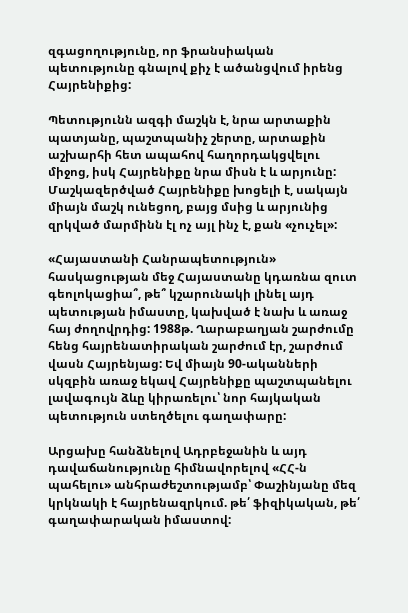զգացողությունը, որ ֆրանսիական պետությունը գնալով քիչ է ածանցվում իրենց Հայրենիքից:

Պետությունն ազգի մաշկն է, նրա արտաքին պատյանը, պաշտպանիչ շերտը, արտաքին աշխարհի հետ ապահով հաղորդակցվելու միջոց, իսկ Հայրենիքը նրա միսն է և արյունը: Մաշկազերծված Հայրենիքը խոցելի է, սակայն միայն մաշկ ունեցող, բայց մսից և արյունից զրկված մարմինն էլ ոչ այլ ինչ է, քան «չուչել»:

«Հայաստանի Հանրապետություն» հասկացության մեջ Հայաստանը կդառնա զուտ գեոլոկացիա՞, թե՞ կշարունակի լինել այդ պետության իմաստը, կախված է նախ և առաջ հայ ժողովրդից: 1988թ. Ղարաբաղյան շարժումը հենց հայրենատիրական շարժում էր, շարժում վասն Հայրենյաց: Եվ միայն 90-ականների սկզբին առաջ եկավ Հայրենիքը պաշտպանելու լավագույն ձևը կիրառելու՝ նոր հայկական պետություն ստեղծելու գաղափարը:

Արցախը հանձնելով Ադրբեջանին և այդ դավաճանությունը հիմնավորելով «ՀՀ-ն պահելու» անհրաժեշտությամբ՝ Փաշինյանը մեզ կրկնակի է հայրենազրկում. թե՛ ֆիզիկական, թե՛ գաղափարական իմաստով: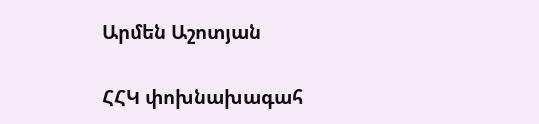Արմեն Աշոտյան

ՀՀԿ փոխնախագահ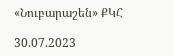«Նուբարաշեն» ՔԿՀ

30.07.2023